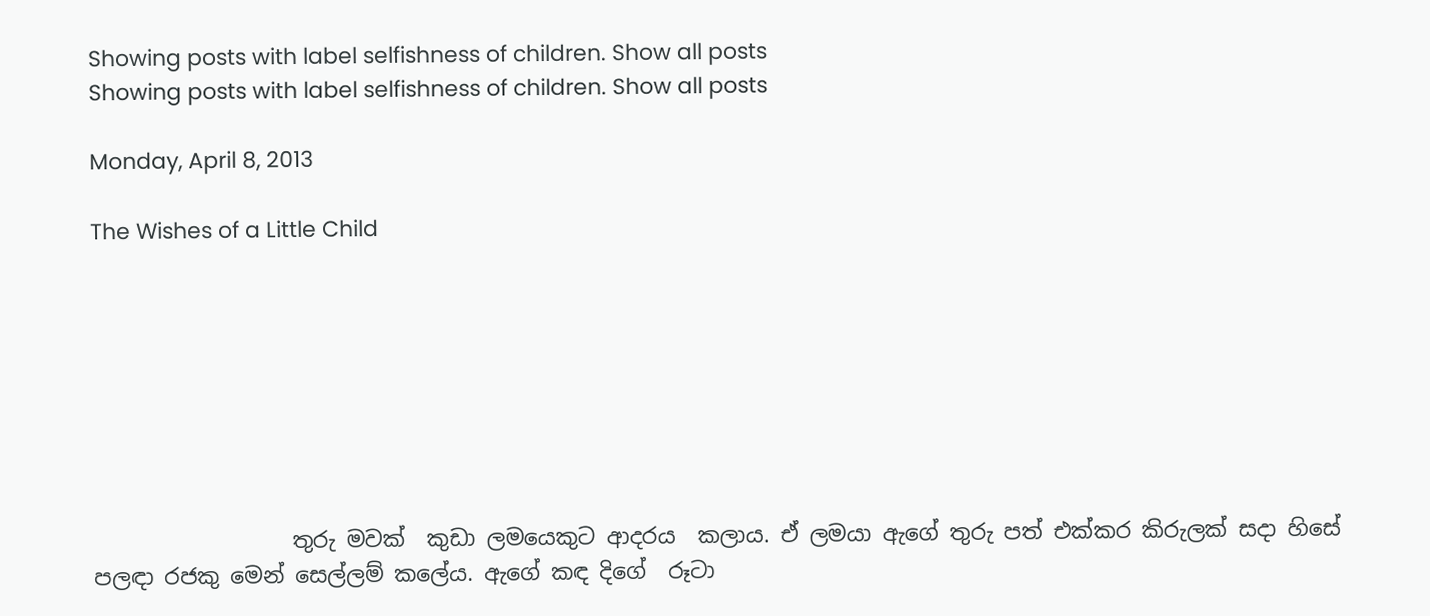Showing posts with label selfishness of children. Show all posts
Showing posts with label selfishness of children. Show all posts

Monday, April 8, 2013

The Wishes of a Little Child








                  තුරු මවක්  කුඩා ලමයෙකුට ආදරය  කලාය. ඒ ලමයා ඇගේ තුරු පත් එක්කර කිරුලක් සදා හිසේ පලඳා රජකු මෙන් සෙල්ලම් කලේය. ඇගේ කඳ දිගේ  රූටා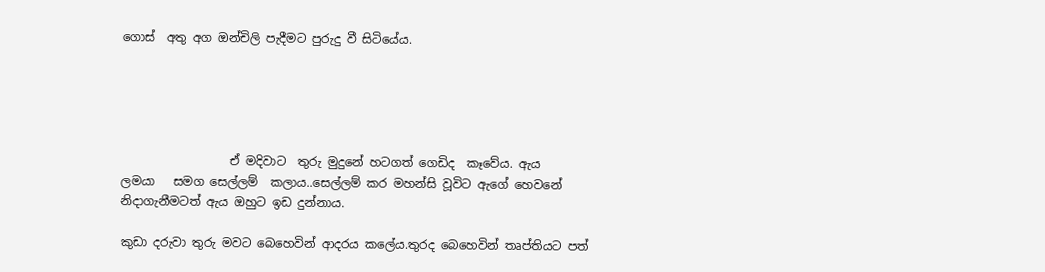ගොස්  අතු අග ඔන්චිලි පැදීමට පුරුදු වී සිටියේය.





                  ඒ මදිවාට  තුරු මුදුනේ හටගත් ගෙඩිද  කෑවේය. ඇය   ලමයා   සමග සෙල්ලම්  කලාය..සෙල්ලම් කර මහන්සි වූවිට ඇගේ හෙවනේ නිදාගැනීමටත් ඇය ඔහුට ඉඩ දුන්නාය.

කුඩා දරුවා තුරු මවට බෙහෙවින් ආදරය කලේය.තුරද බෙහෙවින් තෘප්තියට පත්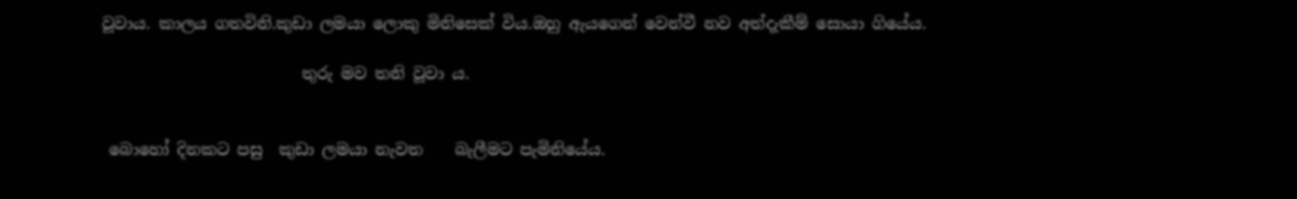වූවාය. කාලය ගතවිනි.කුඩා ලමයා ලොකු මිනිසෙක් විය.ඔහු ඇයගෙන් වෙන්වී නව අත්දැකීම් සොයා ගියේය.

                         තුරු මව තනි වූවා ය.


 බොහෝ දිනකට පසු  කුඩා ලමයා නැවත    බැලීමට පැමිනියේය.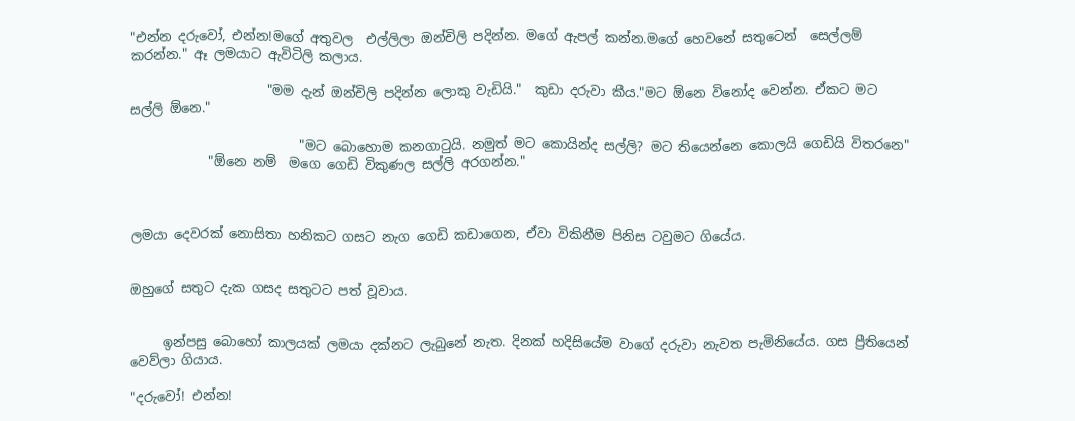"එන්න දරුවෝ, එන්න!මගේ අතුවල  එල්ලිලා ඔන්චිලි පදින්න. මගේ ඇපල් කන්න.මගේ හෙවනේ සතුටෙන්  සෙල්ලම් කරන්න." ඈ ලමයාට ඇවිටිලි කලාය.

                     "මම දැන් ඔන්චිලි පදින්න ලොකු වැඩියි."  කුඩා දරුවා කීය."මට ඕනෙ විනෝද වෙන්න. ඒකට මට සල්ලි ඕනෙ."

                          "මට බොහොම කනගා‍ටුයි. නමුත් මට කොයින්ද සල්ලි? මට තියෙන්නෙ කොලයි ගෙඩියි විතරනෙ"
            "ඕනෙ නම්  මගෙ ගෙඩි විකුණල සල්ලි අරගන්න."



ලමයා දෙවරක් නොසිතා හනිකට ගසට නැග ගෙඩි කඩාගෙන, ඒවා විකිනීම පිනිස ටවුමට ගියේය.


ඔහුගේ සතුට දැක ගසද සතුටට පත් වූවාය.


     ඉන්පසු බොහෝ කාලයක් ලමයා දක්නට ලැබුනේ නැත. දිනක් හදිසියේම වාගේ දරුවා නැවත පැමිනියේය. ගස ප්‍රීතියෙන් වෙව්ලා ගියාය.

"දරුවෝ! එන්න!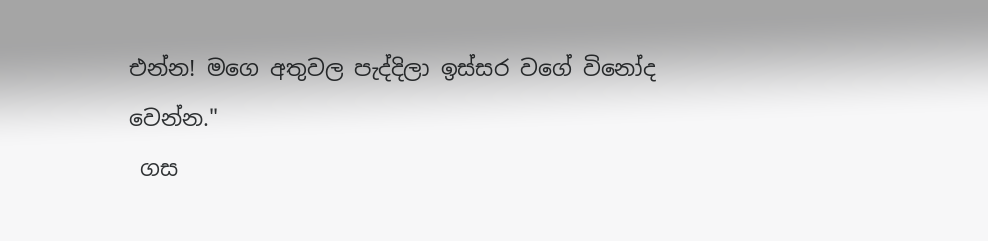එන්න! මගෙ අතුවල පැද්දිලා ඉස්සර වගේ විනෝද වෙන්න."
 ගස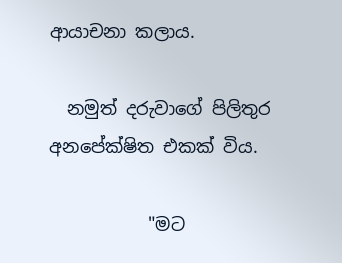ආයාචනා කලාය.

  නමුත් දරුවාගේ පිලිතුර අනපේක්ෂිත එකක් විය.

           "මට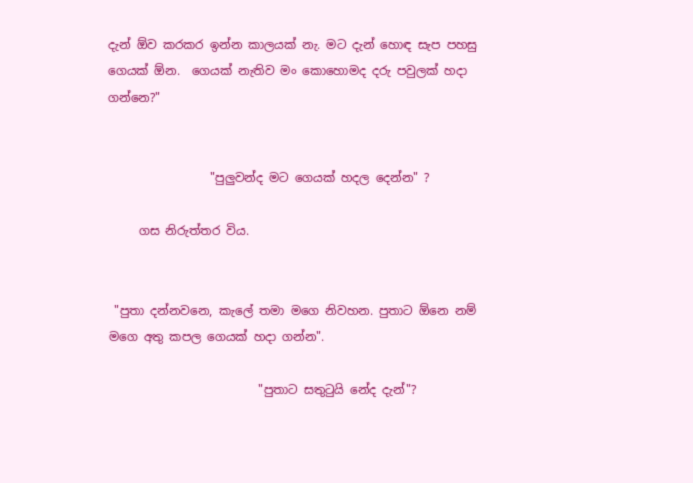දැන් ඕව කරකර ඉන්න කාලයක් නැ. මට දැන් හොඳ සැප පහසු ගෙයක් ඕන.  ගෙයක් නැතිව මං කොහොමද දරු පවුලක් හදා ගන්නෙ?"


                 "පුලුවන්ද මට ගෙයක් හදල දෙන්න" ?

     ගස නිරුත්තර විය.


 "පුතා දන්නවනෙ, කැලේ තමා මගෙ නිවහන. පුතාට ඕනෙ නම් මගෙ අතු කපල ගෙයක් හදා ගන්න".

                         "පුතාට සතු‍ටුයි නේද දැන්"?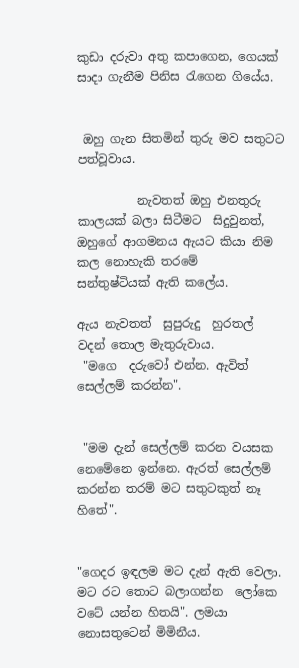කුඩා දරුවා අතු කපාගෙන, ගෙයක් සාදා ගැනීම පිනිස ‍රැගෙන ගියේය.


 ඔහු ගැන සිතමින් තුරු මව සතුටට පත්වූවාය.

          නැවතත් ඔහු එනතුරු කාලයක් බලා සිටීමට  සිදුවුනත්, ඔහුගේ ආගමනය ඇයට කියා නිම කල නොහැකි තරමේ
සන්තුෂ්ටියක් ඇති කලේය.

ඇය නැවතත්  සුපුරුදු  හුරතල් වදන් තොල මැතුරුවාය.
 "මගෙ  දරුවෝ එන්න. ඇවිත් සෙල්ලම් කරන්න".


 "මම දැන් සෙල්ලම් කරන වයසක නෙමේනෙ ඉන්නෙ. ඇරත් සෙල්ලම් කරන්න තරම් මට සතුටකුත් නෑ හිතේ".


"ගෙදර ඉඳලම මට දැන් ඇති වෙලා. මට රට තොට බලාගන්න  ලෝකෙ වටේ යන්න හිතයි". ලමයා නොසතුටෙන් මිමිනීය.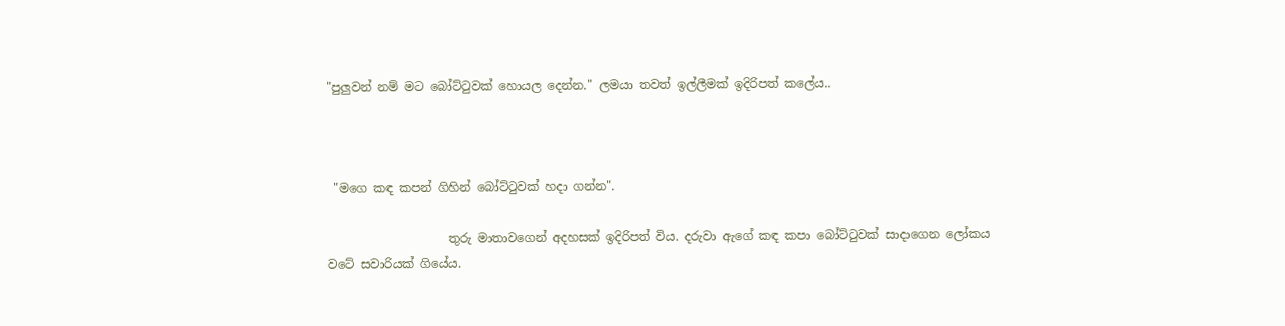"පුලුවන් නම් මට බෝට්‍ටුවක් හොයල දෙන්න." ලමයා තවත් ඉල්ලීමක් ඉදිරිපත් කලේය..



 "මගෙ කඳ කපන් ගිහින් බෝට්‍ටුවක් හදා ගන්න".

                    තුරු මාතාවගෙන් අදහසක් ඉදිරිපත් විය. දරුවා ඇගේ කඳ කපා බෝට්‍ටුවක් සාදාගෙන ලෝකය වටේ සවාරියක් ගියේය.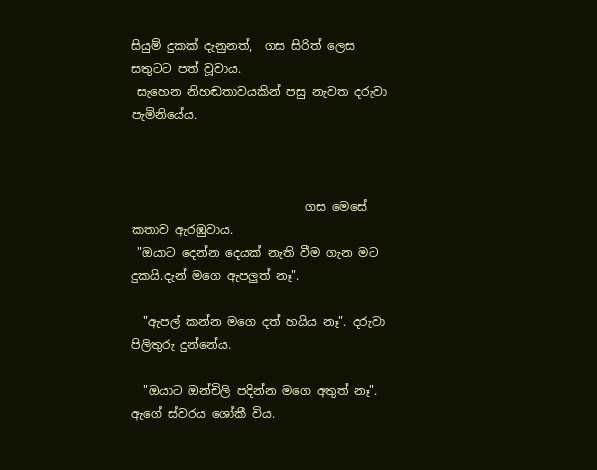සියුම් දුකක් දැනුනත්,  ගස සිරිත් ලෙස සතුටට පත් වූවාය.
 සැහෙන නිහඬතාවයකින් පසු නැවත දරුවා පැමිනියේය.



                             ගස මෙසේ කතාව ඇරඹුවාය.
 "ඔයාට දෙන්න දෙයක් නැති වීම ගැන මට දුකයි.දැන් මගෙ ඇපලුත් නෑ".

  "ඇපල් කන්න මගෙ දත් හයිය නෑ". දරුවා පිලිතුරු දුන්නේය.

  "ඔයාට ඔන්චිලි පදින්න මගෙ අතුත් නෑ". ඇගේ ස්වරය ශෝකී විය.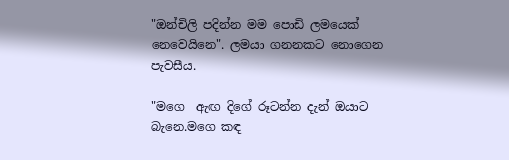"ඔන්චිලි පදින්න මම පොඩි ලමයෙක් නෙවෙයිනෙ". ලමයා ගනනකට නොගෙන පැවසීය.

"මගෙ  ඇඟ දිගේ රූටන්න දැන් ඔයාට බැනෙ.මගෙ කඳ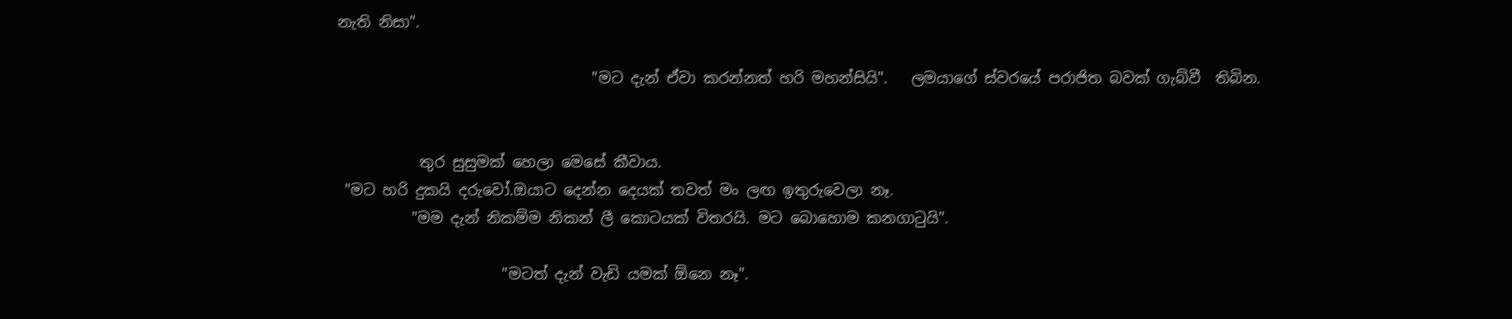නැති නිසා".

                                  "මට දැන් ඒවා කරන්නත් හරි මහන්සියි".   ලමයාගේ ස්වරයේ පරාජිත බවක් ගැබ්වී  තිබින.


           තුර සුසුමක් හෙලා මෙසේ කීවාය.
 "මට හරි දුකයි දරුවෝ.ඔයාට දෙන්න දෙයක් තවත් මං ලඟ ඉතුරුවෙලා නෑ.
          "මම දැන් නිකම්ම නිකන් ලී කොටයක් විතරයි. මට බොහොම කනගා‍ටුයි".

                      "මටත් දැන් වැඩි යමක් ඕනෙ නෑ".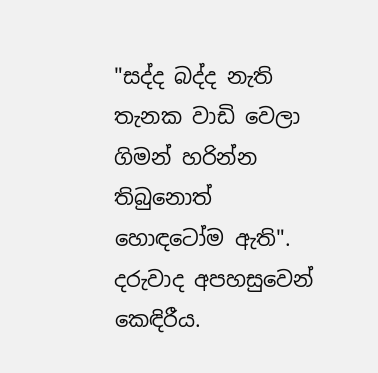"සද්ද බද්ද නැති තැනක වාඩි වෙලා ගිමන් හරින්න තිබුනොත් හොඳටෝම ඇති".   දරුවාද අපහසුවෙන් කෙඳිරීය.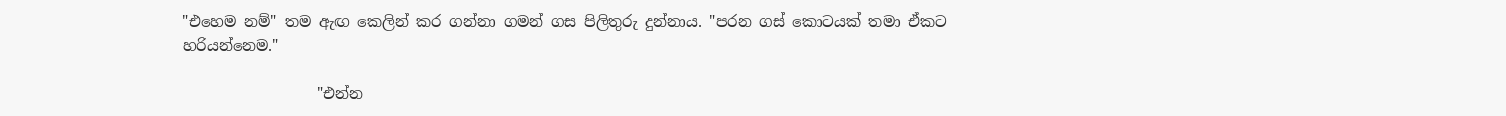"එහෙම නම්" තම ඇඟ කෙලින් කර ගන්නා ගමන් ගස පිලිතුරු දුන්නාය. "පරන ගස් කොටයක් තමා ඒකට හරියන්නෙම."

                  "එන්න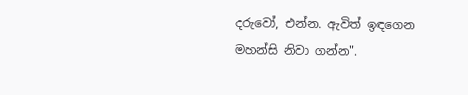දරුවෝ, එන්න. ඇවිත් ඉඳගෙන මහන්සි නිවා ගන්න".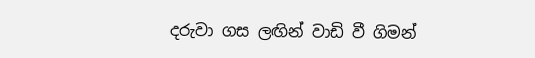දරුවා ගස ලඟින් වාඩි වී ගිමන්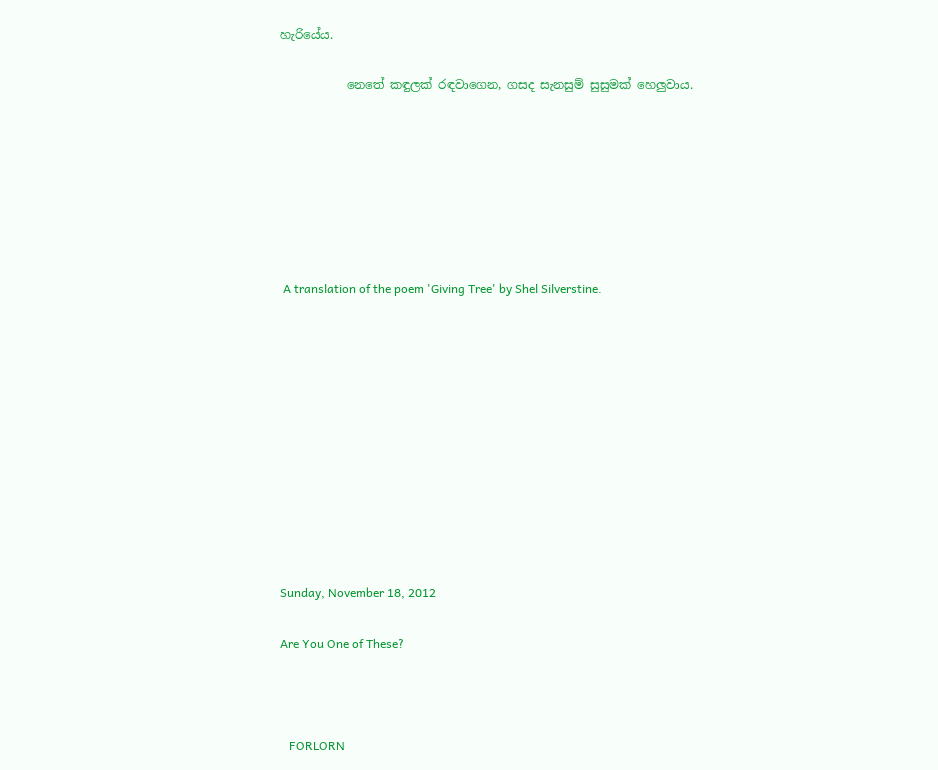හැරියේය.

           නෙතේ කඳුලක් රඳවාගෙන, ගසද සැනසුම් සුසුමක් හෙලුවාය.







 A translation of the poem 'Giving Tree' by Shel Silverstine.











Sunday, November 18, 2012

Are You One of These?



   FORLORN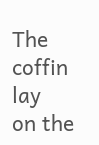The coffin lay
on the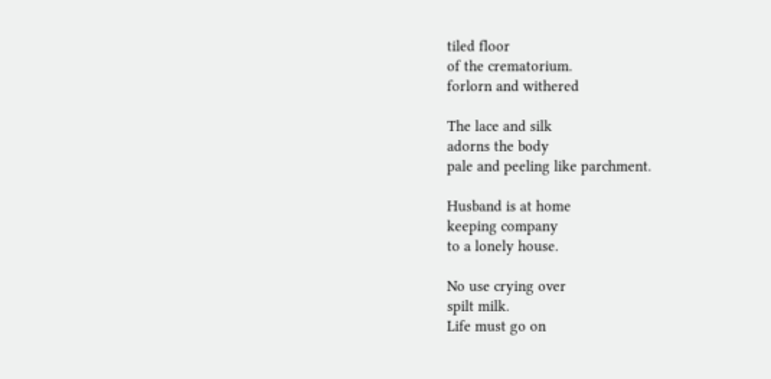tiled floor
of the crematorium.
forlorn and withered

The lace and silk
adorns the body
pale and peeling like parchment.

Husband is at home
keeping company
to a lonely house.

No use crying over
spilt milk.
Life must go on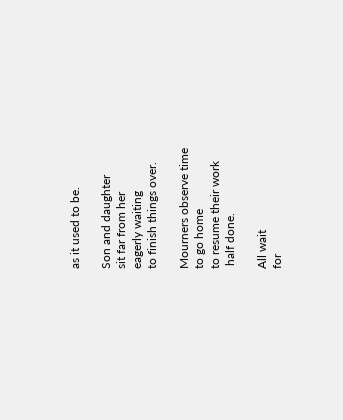as it used to be.

Son and daughter
sit far from her
eagerly waiting
to finish things over.

Mourners observe time
to go home
to resume their work
 half done.

All wait
for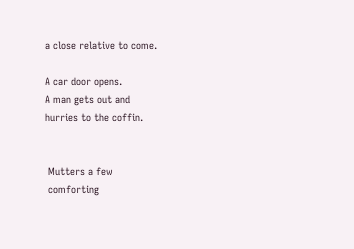a close relative to come.

A car door opens.
A man gets out and
hurries to the coffin.


 Mutters a few
 comforting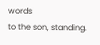words
to the son, standing.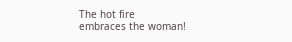The hot fire
embraces the woman!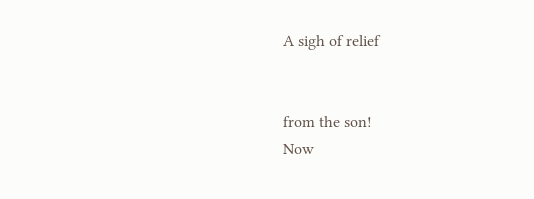A sigh of relief


from the son!
Now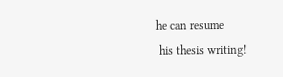he can resume
 his thesis writing!